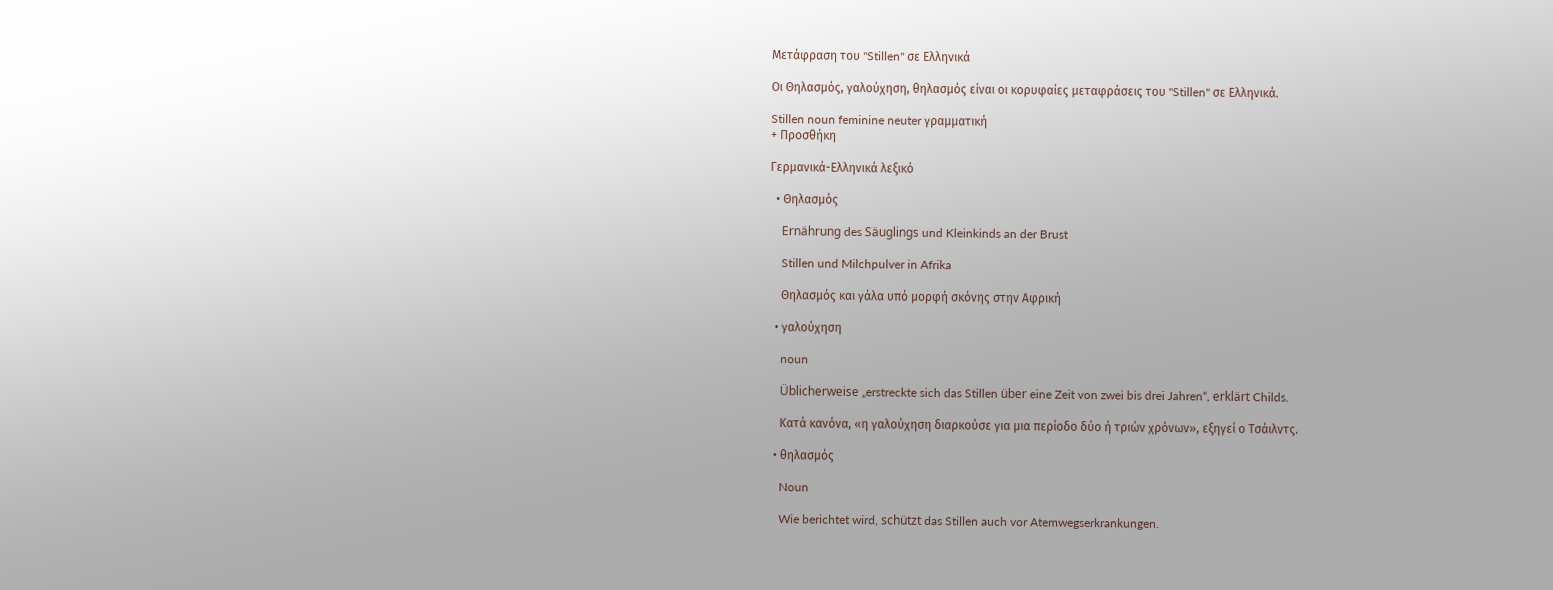Μετάφραση του "Stillen" σε Ελληνικά

Οι Θηλασμός, γαλούχηση, θηλασμός είναι οι κορυφαίες μεταφράσεις του "Stillen" σε Ελληνικά.

Stillen noun feminine neuter γραμματική
+ Προσθήκη

Γερμανικά-Ελληνικά λεξικό

  • Θηλασμός

    Ernährung des Säuglings und Kleinkinds an der Brust

    Stillen und Milchpulver in Afrika

    Θηλασμός και γάλα υπό μορφή σκόνης στην Αφρική

  • γαλούχηση

    noun

    Üblicherweise „erstreckte sich das Stillen über eine Zeit von zwei bis drei Jahren“, erklärt Childs.

    Κατά κανόνα, «η γαλούχηση διαρκούσε για μια περίοδο δύο ή τριών χρόνων», εξηγεί ο Τσάιλντς.

  • θηλασμός

    Noun

    Wie berichtet wird, schützt das Stillen auch vor Atemwegserkrankungen.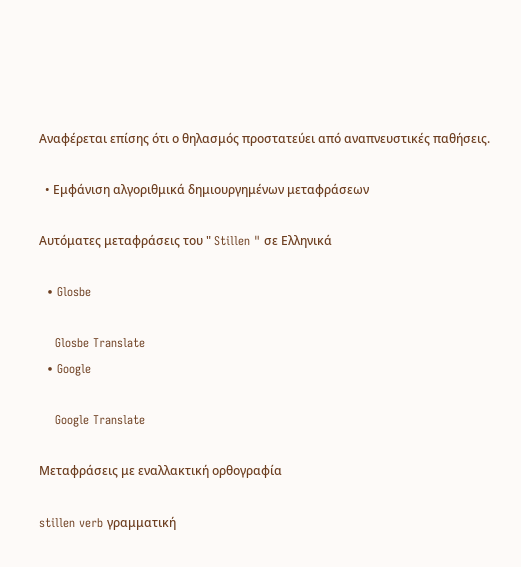Αναφέρεται επίσης ότι ο θηλασμός προστατεύει από αναπνευστικές παθήσεις.

  • Εμφάνιση αλγοριθμικά δημιουργημένων μεταφράσεων

Αυτόματες μεταφράσεις του " Stillen " σε Ελληνικά

  • Glosbe

    Glosbe Translate
  • Google

    Google Translate

Μεταφράσεις με εναλλακτική ορθογραφία

stillen verb γραμματική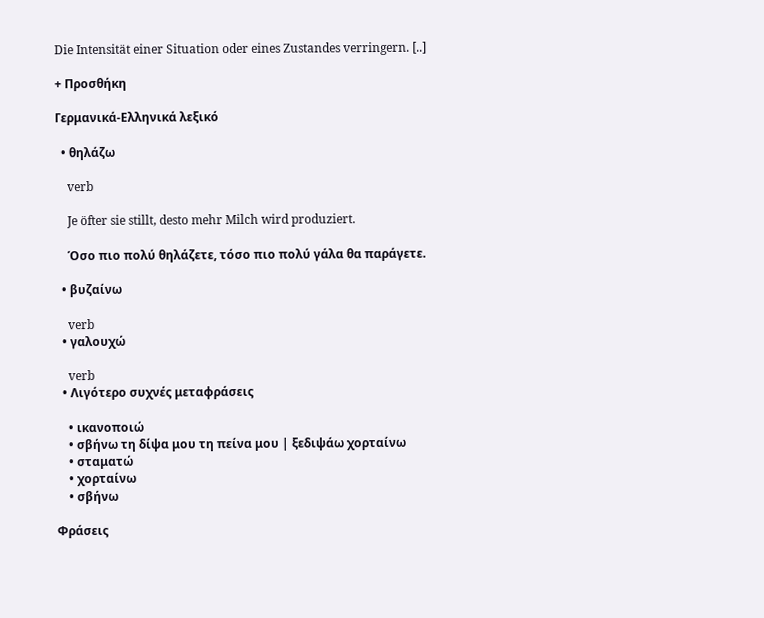Die Intensität einer Situation oder eines Zustandes verringern. [..]

+ Προσθήκη

Γερμανικά-Ελληνικά λεξικό

  • θηλάζω

    verb

    Je öfter sie stillt, desto mehr Milch wird produziert.

    Όσο πιο πολύ θηλάζετε, τόσο πιο πολύ γάλα θα παράγετε.

  • βυζαίνω

    verb
  • γαλουχώ

    verb
  • Λιγότερο συχνές μεταφράσεις

    • ικανοποιώ
    • σβήνω τη δίψα μου τη πείνα μου | ξεδιψάω χορταίνω
    • σταματώ
    • χορταίνω
    • σβήνω

Φράσεις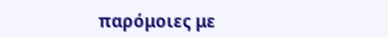παρόμοιες με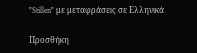"Stillen" με μεταφράσεις σε Ελληνικά

Προσθήκη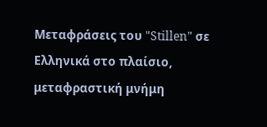Μεταφράσεις του "Stillen" σε Ελληνικά στο πλαίσιο, μεταφραστική μνήμη